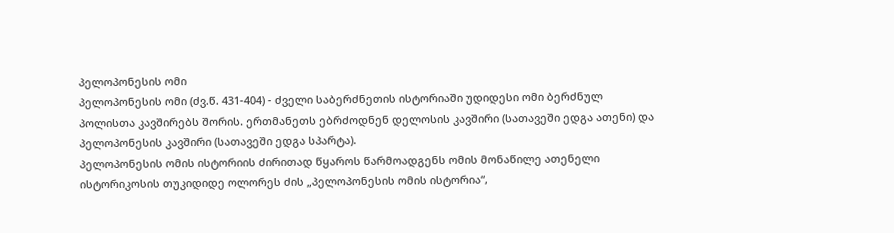პელოპონესის ომი
პელოპონესის ომი (ძვ.წ. 431-404) - ძველი საბერძნეთის ისტორიაში უდიდესი ომი ბერძნულ პოლისთა კავშირებს შორის. ერთმანეთს ებრძოდნენ დელოსის კავშირი (სათავეში ედგა ათენი) და პელოპონესის კავშირი (სათავეში ედგა სპარტა).
პელოპონესის ომის ისტორიის ძირითად წყაროს წარმოადგენს ომის მონაწილე ათენელი ისტორიკოსის თუკიდიდე ოლორეს ძის „პელოპონესის ომის ისტორია“,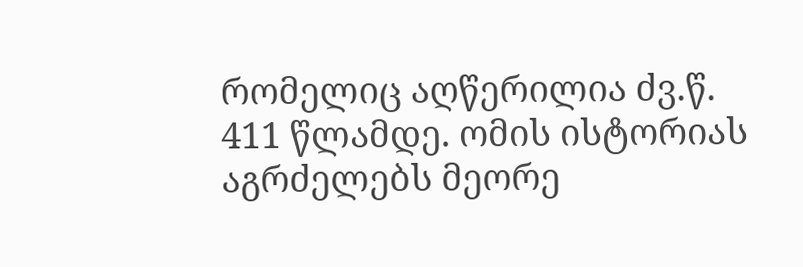რომელიც აღწერილია ძვ.წ. 411 წლამდე. ომის ისტორიას აგრძელებს მეორე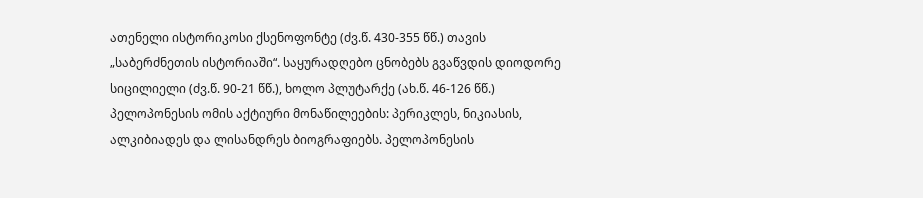ათენელი ისტორიკოსი ქსენოფონტე (ძვ.წ. 430-355 წწ.) თავის „საბერძნეთის ისტორიაში“. საყურადღებო ცნობებს გვაწვდის დიოდორე სიცილიელი (ძვ.წ. 90-21 წწ.), ხოლო პლუტარქე (ახ.წ. 46-126 წწ.) პელოპონესის ომის აქტიური მონაწილეების: პერიკლეს, ნიკიასის, ალკიბიადეს და ლისანდრეს ბიოგრაფიებს. პელოპონესის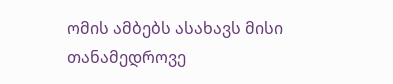ომის ამბებს ასახავს მისი თანამედროვე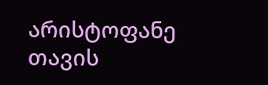არისტოფანე თავის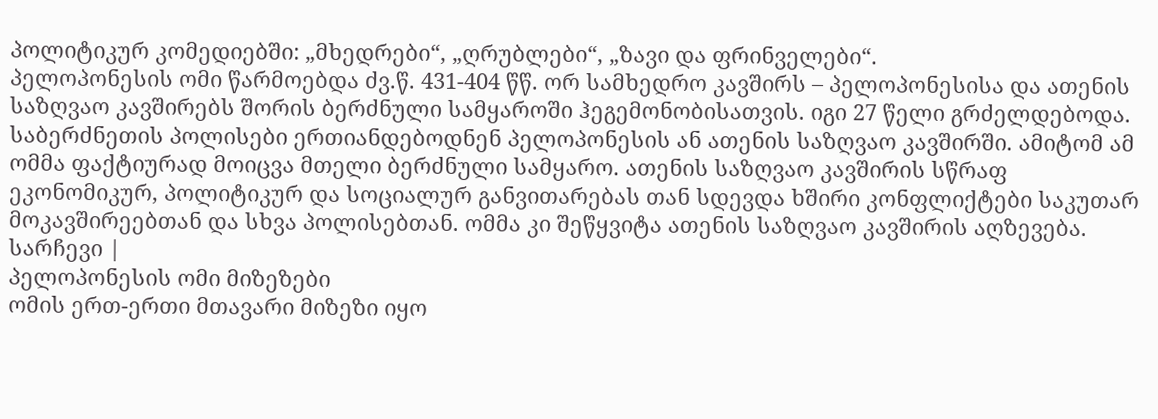პოლიტიკურ კომედიებში: „მხედრები“, „ღრუბლები“, „ზავი და ფრინველები“.
პელოპონესის ომი წარმოებდა ძვ.წ. 431-404 წწ. ორ სამხედრო კავშირს – პელოპონესისა და ათენის საზღვაო კავშირებს შორის ბერძნული სამყაროში ჰეგემონობისათვის. იგი 27 წელი გრძელდებოდა. საბერძნეთის პოლისები ერთიანდებოდნენ პელოპონესის ან ათენის საზღვაო კავშირში. ამიტომ ამ ომმა ფაქტიურად მოიცვა მთელი ბერძნული სამყარო. ათენის საზღვაო კავშირის სწრაფ ეკონომიკურ, პოლიტიკურ და სოციალურ განვითარებას თან სდევდა ხშირი კონფლიქტები საკუთარ მოკავშირეებთან და სხვა პოლისებთან. ომმა კი შეწყვიტა ათენის საზღვაო კავშირის აღზევება.
სარჩევი |
პელოპონესის ომი მიზეზები
ომის ერთ-ერთი მთავარი მიზეზი იყო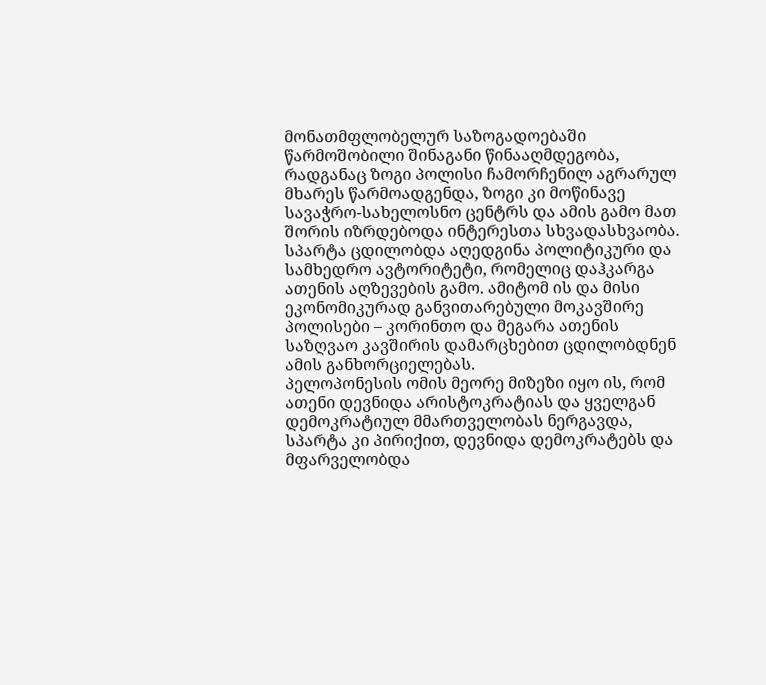მონათმფლობელურ საზოგადოებაში წარმოშობილი შინაგანი წინააღმდეგობა, რადგანაც ზოგი პოლისი ჩამორჩენილ აგრარულ მხარეს წარმოადგენდა, ზოგი კი მოწინავე სავაჭრო-სახელოსნო ცენტრს და ამის გამო მათ შორის იზრდებოდა ინტერესთა სხვადასხვაობა. სპარტა ცდილობდა აღედგინა პოლიტიკური და სამხედრო ავტორიტეტი, რომელიც დაჰკარგა ათენის აღზევების გამო. ამიტომ ის და მისი ეკონომიკურად განვითარებული მოკავშირე პოლისები – კორინთო და მეგარა ათენის საზღვაო კავშირის დამარცხებით ცდილობდნენ ამის განხორციელებას.
პელოპონესის ომის მეორე მიზეზი იყო ის, რომ ათენი დევნიდა არისტოკრატიას და ყველგან დემოკრატიულ მმართველობას ნერგავდა, სპარტა კი პირიქით, დევნიდა დემოკრატებს და მფარველობდა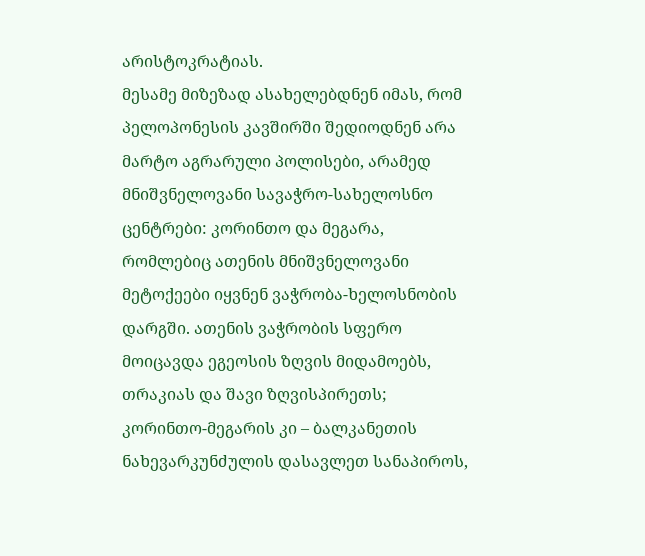არისტოკრატიას.
მესამე მიზეზად ასახელებდნენ იმას, რომ პელოპონესის კავშირში შედიოდნენ არა მარტო აგრარული პოლისები, არამედ მნიშვნელოვანი სავაჭრო-სახელოსნო ცენტრები: კორინთო და მეგარა, რომლებიც ათენის მნიშვნელოვანი მეტოქეები იყვნენ ვაჭრობა-ხელოსნობის დარგში. ათენის ვაჭრობის სფერო მოიცავდა ეგეოსის ზღვის მიდამოებს, თრაკიას და შავი ზღვისპირეთს; კორინთო-მეგარის კი – ბალკანეთის ნახევარკუნძულის დასავლეთ სანაპიროს,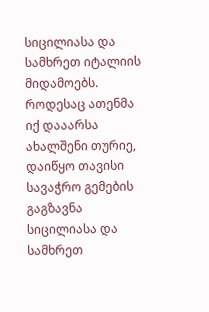სიცილიასა და სამხრეთ იტალიის მიდამოებს. როდესაც ათენმა იქ დააარსა ახალშენი თურიე, დაიწყო თავისი სავაჭრო გემების გაგზავნა სიცილიასა და სამხრეთ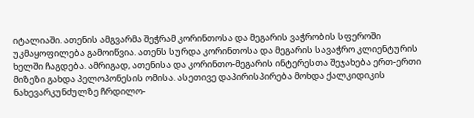იტალიაში. ათენის ამგვარმა შეჭრამ კორინთოსა და მეგარის ვაჭრობის სფეროში უკმაყოფილება გამოიწვია. ათენს სურდა კორინთოსა და მეგარის სავაჭრო კლიენტურის ხელში ჩაგდება. ამრიგად, ათენისა და კორინთო-მეგარის ინტერესთა შეჯახება ერთ-ერთი მიზეზი გახდა პელოპონესის ომისა. ასეთივე დაპირისპირება მოხდა ქალკიდიკის ნახევარკუნძულზე ჩრდილო-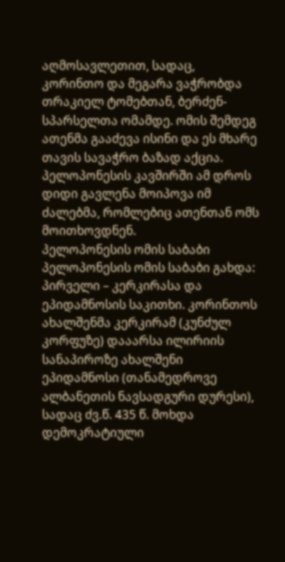აღმოსავლეთით, სადაც, კორინთო და მეგარა ვაჭრობდა თრაკიელ ტომებთან, ბერძენ-სპარსელთა ომამდე. ომის შემდეგ ათენმა გააძევა ისინი და ეს მხარე თავის სავაჭრო ბაზად აქცია. პელოპონესის კავშირში ამ დროს დიდი გავლენა მოიპოვა იმ ძალებმა, რომლებიც ათენთან ომს მოითხოვდნენ.
პელოპონესის ომის საბაბი
პელოპონესის ომის საბაბი გახდა: პირველი – კერკირასა და ეპიდამნოსის საკითხი. კორინთოს ახალშენმა კერკირამ (კუნძულ კორფუზე) დააარსა ილირიის სანაპიროზე ახალშენი ეპიდამნოსი (თანამედროვე ალბანეთის ნავსადგური დურესი), სადაც ძვ.წ. 435 წ. მოხდა დემოკრატიული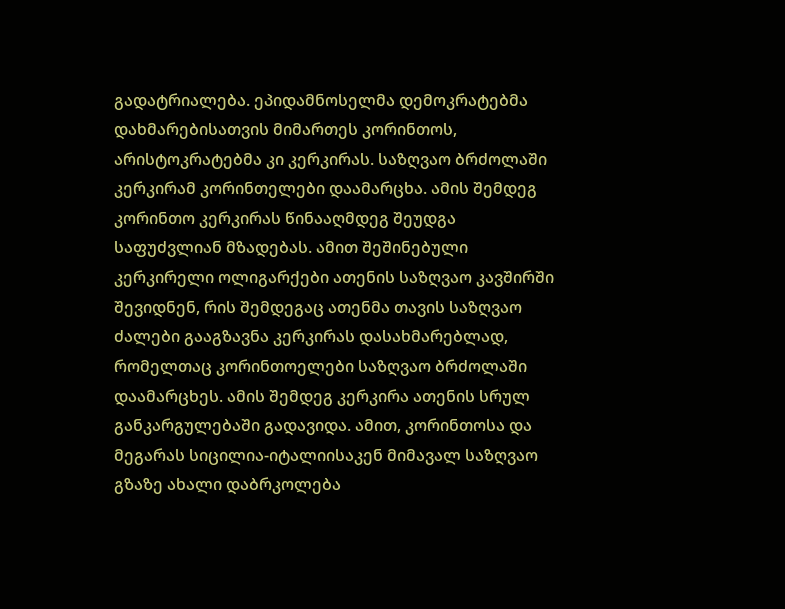გადატრიალება. ეპიდამნოსელმა დემოკრატებმა დახმარებისათვის მიმართეს კორინთოს, არისტოკრატებმა კი კერკირას. საზღვაო ბრძოლაში კერკირამ კორინთელები დაამარცხა. ამის შემდეგ კორინთო კერკირას წინააღმდეგ შეუდგა საფუძვლიან მზადებას. ამით შეშინებული კერკირელი ოლიგარქები ათენის საზღვაო კავშირში შევიდნენ, რის შემდეგაც ათენმა თავის საზღვაო ძალები გააგზავნა კერკირას დასახმარებლად, რომელთაც კორინთოელები საზღვაო ბრძოლაში დაამარცხეს. ამის შემდეგ კერკირა ათენის სრულ განკარგულებაში გადავიდა. ამით, კორინთოსა და მეგარას სიცილია-იტალიისაკენ მიმავალ საზღვაო გზაზე ახალი დაბრკოლება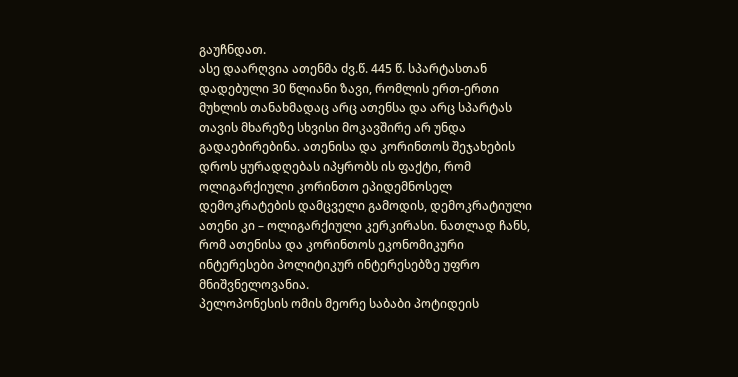გაუჩნდათ.
ასე დაარღვია ათენმა ძვ.წ. 445 წ. სპარტასთან დადებული 30 წლიანი ზავი, რომლის ერთ-ერთი მუხლის თანახმადაც არც ათენსა და არც სპარტას თავის მხარეზე სხვისი მოკავშირე არ უნდა გადაებირებინა. ათენისა და კორინთოს შეჯახების დროს ყურადღებას იპყრობს ის ფაქტი, რომ ოლიგარქიული კორინთო ეპიდემნოსელ დემოკრატების დამცველი გამოდის, დემოკრატიული ათენი კი – ოლიგარქიული კერკირასი. ნათლად ჩანს, რომ ათენისა და კორინთოს ეკონომიკური ინტერესები პოლიტიკურ ინტერესებზე უფრო მნიშვნელოვანია.
პელოპონესის ომის მეორე საბაბი პოტიდეის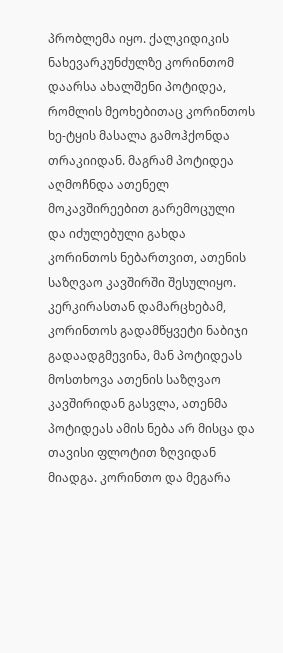პრობლემა იყო. ქალკიდიკის ნახევარკუნძულზე კორინთომ დაარსა ახალშენი პოტიდეა, რომლის მეოხებითაც კორინთოს ხე-ტყის მასალა გამოჰქონდა თრაკიიდან. მაგრამ პოტიდეა აღმოჩნდა ათენელ მოკავშირეებით გარემოცული და იძულებული გახდა კორინთოს ნებართვით, ათენის საზღვაო კავშირში შესულიყო. კერკირასთან დამარცხებამ, კორინთოს გადამწყვეტი ნაბიჯი გადაადგმევინა, მან პოტიდეას მოსთხოვა ათენის საზღვაო კავშირიდან გასვლა, ათენმა პოტიდეას ამის ნება არ მისცა და თავისი ფლოტით ზღვიდან მიადგა. კორინთო და მეგარა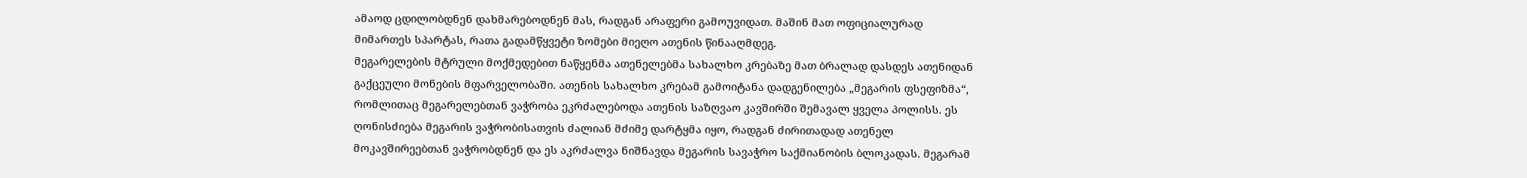ამაოდ ცდილობდნენ დახმარებოდნენ მას, რადგან არაფერი გამოუვიდათ. მაშინ მათ ოფიციალურად მიმართეს სპარტას, რათა გადამწყვეტი ზომები მიეღო ათენის წინააღმდეგ.
მეგარელების მტრული მოქმედებით ნაწყენმა ათენელებმა სახალხო კრებაზე მათ ბრალად დასდეს ათენიდან გაქცეული მონების მფარველობაში. ათენის სახალხო კრებამ გამოიტანა დადგენილება „მეგარის ფსეფიზმა“, რომლითაც მეგარელებთან ვაჭრობა ეკრძალებოდა ათენის საზღვაო კავშირში შემავალ ყველა პოლისს. ეს ღონისძიება მეგარის ვაჭრობისათვის ძალიან მძიმე დარტყმა იყო, რადგან ძირითადად ათენელ მოკავშირეებთან ვაჭრობდნენ და ეს აკრძალვა ნიშნავდა მეგარის სავაჭრო საქმიანობის ბლოკადას. მეგარამ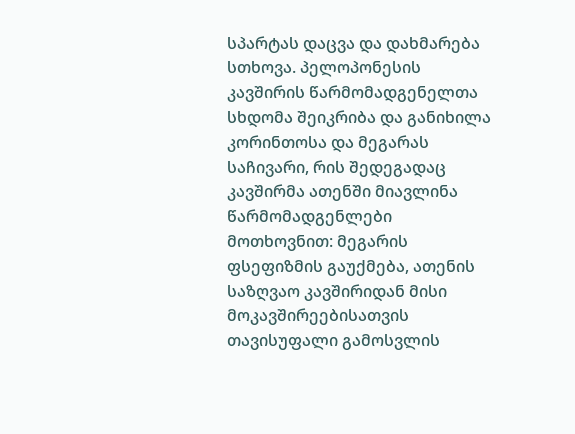სპარტას დაცვა და დახმარება სთხოვა. პელოპონესის კავშირის წარმომადგენელთა სხდომა შეიკრიბა და განიხილა კორინთოსა და მეგარას საჩივარი, რის შედეგადაც კავშირმა ათენში მიავლინა წარმომადგენლები მოთხოვნით: მეგარის ფსეფიზმის გაუქმება, ათენის საზღვაო კავშირიდან მისი მოკავშირეებისათვის თავისუფალი გამოსვლის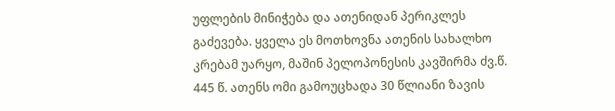უფლების მინიჭება და ათენიდან პერიკლეს გაძევება. ყველა ეს მოთხოვნა ათენის სახალხო კრებამ უარყო, მაშინ პელოპონესის კავშირმა ძვ.წ. 445 წ. ათენს ომი გამოუცხადა 30 წლიანი ზავის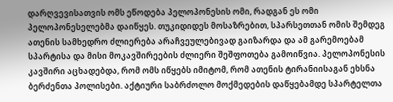დარღვევისათვის ომს ეწოდება პელოპონესის ომი, რადგან ეს ომი პელოპონესელებმა დაიწყეს. თუკიდიდეს მოსაზრებით, სპარსეთთან ომის შემდეგ ათენის სამხედრო ძლიერება არაჩვეულებივად გაიზარდა და ამ გარემოებამ სპარტისა და მისი მოკავშირეების ძლიერი შეშფოთება გამოიწვია. პელოპონესის კავშირი აცხადებდა, რომ ომს იწყებს იმიტომ, რომ ათენის ტირანიისაგან ეხსნა ბერძენთა პოლისები. აქტიური საბრძოლო მოქმედების დაწყებამდე სპარტელთა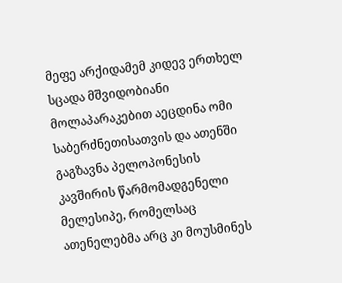მეფე არქიდამემ კიდევ ერთხელ სცადა მშვიდობიანი მოლაპარაკებით აეცდინა ომი საბერძნეთისათვის და ათენში გაგზავნა პელოპონესის კავშირის წარმომადგენელი მელესიპე, რომელსაც ათენელებმა არც კი მოუსმინეს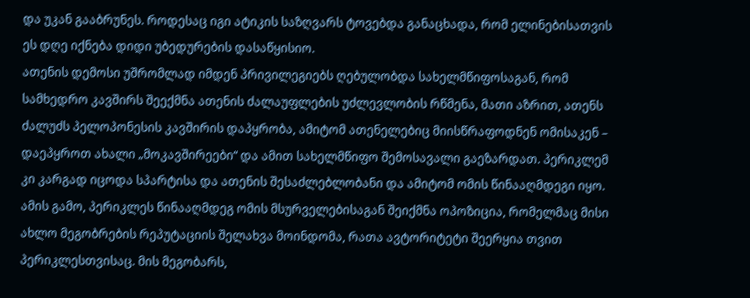და უკან გააბრუნეს. როდესაც იგი ატიკის საზღვარს ტოვებდა განაცხადა, რომ ელინებისათვის ეს დღე იქნება დიდი უბედურების დასაწყისიო.
ათენის დემოსი უშრომლად იმდენ პრივილეგიებს ღებულობდა სახელმწიფოსაგან, რომ სამხედრო კავშირს შეექმნა ათენის ძალაუფლების უძლევლობის რწმენა, მათი აზრით, ათენს ძალუძს პელოპონესის კავშირის დაპყრობა, ამიტომ ათენელებიც მიისწრაფოდნენ ომისაკენ – დაეპყროთ ახალი „მოკავშირეები“ და ამით სახელმწიფო შემოსავალი გაეზარდათ. პერიკლემ კი კარგად იცოდა სპარტისა და ათენის შესაძლებლობანი და ამიტომ ომის წინააღმდეგი იყო. ამის გამო, პერიკლეს წინააღმდეგ ომის მსურველებისაგან შეიქმნა ოპოზიცია, რომელმაც მისი ახლო მეგობრების რეპუტაციის შელახვა მოინდომა, რათა ავტორიტეტი შეერყია თვით პერიკლესთვისაც. მის მეგობარს,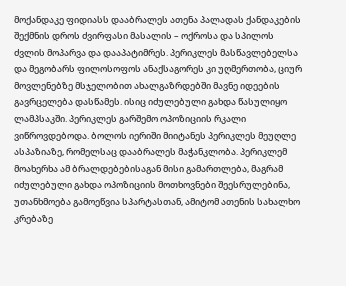მოქანდაკე ფიდიასს დააბრალეს ათენა პალადას ქანდაკების შექმნის დროს ძვირფასი მასალის – ოქროსა და სპილოს ძვლის მოპარვა და დააპატიმრეს. პერიკლეს მასწავლებელსა და მეგობარს ფილოსოფოს ანაქსაგორეს კი უღმერთობა, ციურ მოვლენებზე მსჯელობით ახალგაზრდებში მავნე იდეების გავრცელება დასწამეს. ისიც იძულებული გახდა წასულიყო ლამპსაკში. პერიკლეს გარშემო ოპოზიციის რკალი ვიწროვდებოდა. ბოლოს იერიში მიიტანეს პერიკლეს მეუღლე ასპაზიაზე, რომელსაც დააბრალეს მაჭანკლობა. პერიკლემ მოახერხა ამ ბრალდებებისაგან მისი გამართლება, მაგრამ იძულებული გახდა ოპოზიციის მოთხოვნები შეესრულებინა, უთანხმოება გამოეწვია სპარტასთან, ამიტომ ათენის სახალხო კრებაზე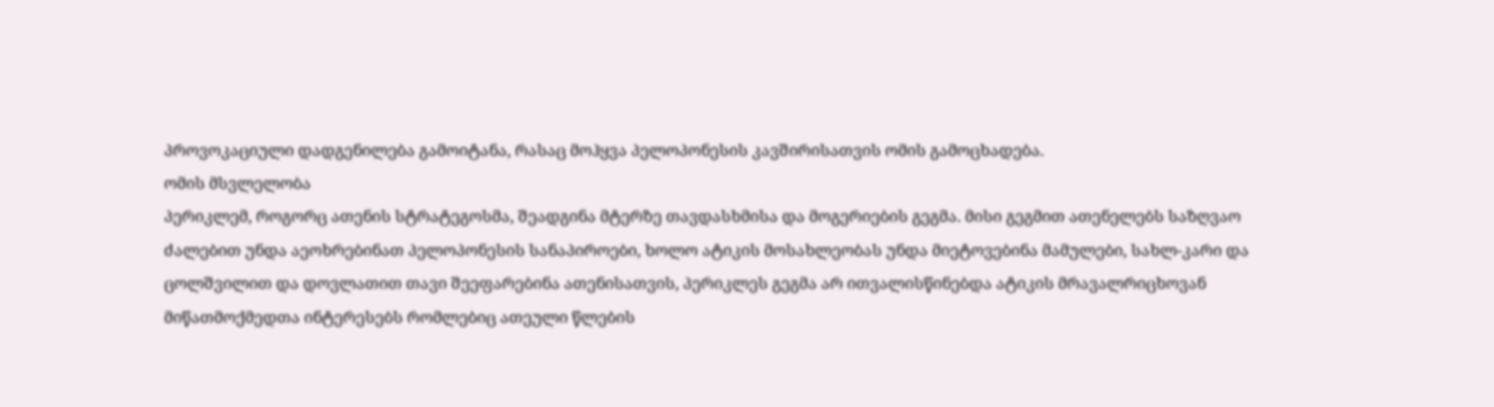პროვოკაციული დადგენილება გამოიტანა, რასაც მოჰყვა პელოპონესის კავშირისათვის ომის გამოცხადება.
ომის მსვლელობა
პერიკლემ, როგორც ათენის სტრატეგოსმა, შეადგინა მტერზე თავდასხმისა და მოგერიების გეგმა. მისი გეგმით ათენელებს საზღვაო ძალებით უნდა აეოხრებინათ პელოპონესის სანაპიროები, ხოლო ატიკის მოსახლეობას უნდა მიეტოვებინა მამულები, სახლ-კარი და ცოლშვილით და დოვლათით თავი შეეფარებინა ათენისათვის, პერიკლეს გეგმა არ ითვალისწინებდა ატიკის მრავალრიცხოვან მიწათმოქმედთა ინტერესებს რომლებიც ათეული წლების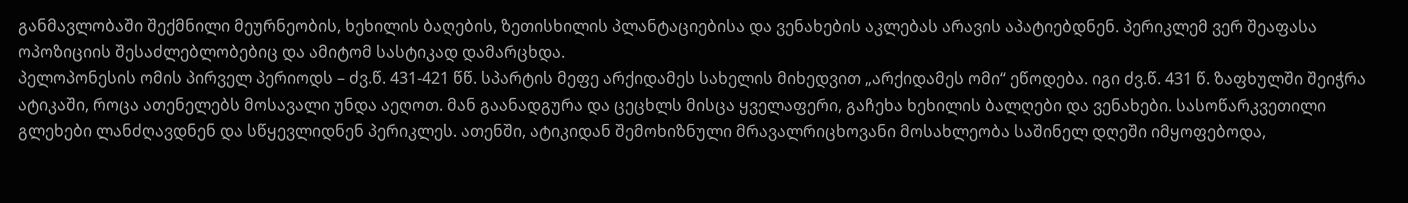განმავლობაში შექმნილი მეურნეობის, ხეხილის ბაღების, ზეთისხილის პლანტაციებისა და ვენახების აკლებას არავის აპატიებდნენ. პერიკლემ ვერ შეაფასა ოპოზიციის შესაძლებლობებიც და ამიტომ სასტიკად დამარცხდა.
პელოპონესის ომის პირველ პერიოდს – ძვ.წ. 431-421 წწ. სპარტის მეფე არქიდამეს სახელის მიხედვით „არქიდამეს ომი“ ეწოდება. იგი ძვ.წ. 431 წ. ზაფხულში შეიჭრა ატიკაში, როცა ათენელებს მოსავალი უნდა აეღოთ. მან გაანადგურა და ცეცხლს მისცა ყველაფერი, გაჩეხა ხეხილის ბალღები და ვენახები. სასოწარკვეთილი გლეხები ლანძღავდნენ და სწყევლიდნენ პერიკლეს. ათენში, ატიკიდან შემოხიზნული მრავალრიცხოვანი მოსახლეობა საშინელ დღეში იმყოფებოდა,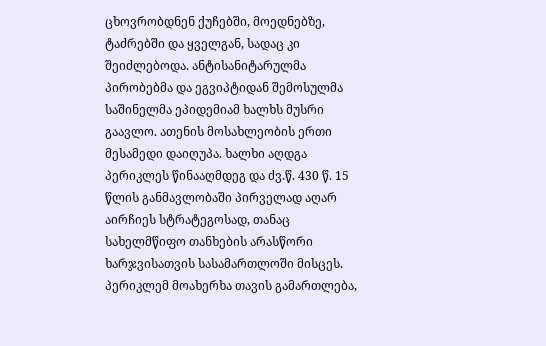ცხოვრობდნენ ქუჩებში, მოედნებზე, ტაძრებში და ყველგან, სადაც კი შეიძლებოდა. ანტისანიტარულმა პირობებმა და ეგვიპტიდან შემოსულმა საშინელმა ეპიდემიამ ხალხს მუსრი გაავლო. ათენის მოსახლეობის ერთი მესამედი დაიღუპა. ხალხი აღდგა პერიკლეს წინააღმდეგ და ძვ.წ. 430 წ. 15 წლის განმავლობაში პირველად აღარ აირჩიეს სტრატეგოსად, თანაც სახელმწიფო თანხების არასწორი ხარჯვისათვის სასამართლოში მისცეს. პერიკლემ მოახერხა თავის გამართლება,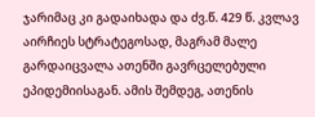ჯარიმაც კი გადაიხადა და ძვ.წ. 429 წ. კვლავ აირჩიეს სტრატეგოსად, მაგრამ მალე გარდაიცვალა ათენში გავრცელებული ეპიდემიისაგან. ამის შემდეგ, ათენის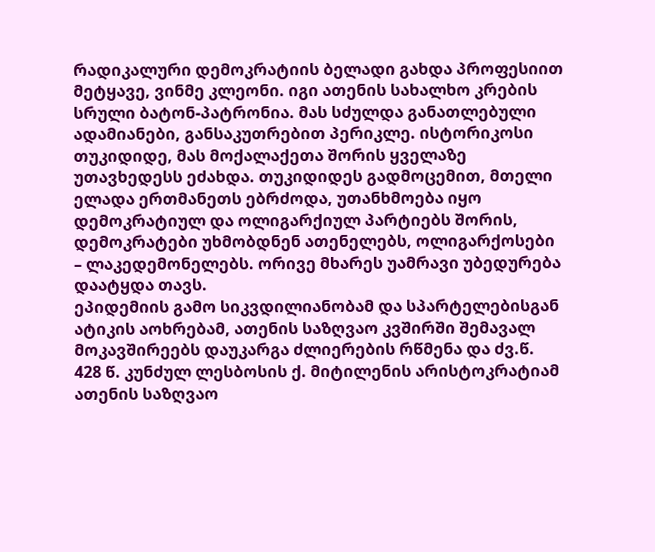რადიკალური დემოკრატიის ბელადი გახდა პროფესიით მეტყავე, ვინმე კლეონი. იგი ათენის სახალხო კრების სრული ბატონ-პატრონია. მას სძულდა განათლებული ადამიანები, განსაკუთრებით პერიკლე. ისტორიკოსი თუკიდიდე, მას მოქალაქეთა შორის ყველაზე უთავხედესს ეძახდა. თუკიდიდეს გადმოცემით, მთელი ელადა ერთმანეთს ებრძოდა, უთანხმოება იყო დემოკრატიულ და ოლიგარქიულ პარტიებს შორის, დემოკრატები უხმობდნენ ათენელებს, ოლიგარქოსები – ლაკედემონელებს. ორივე მხარეს უამრავი უბედურება დაატყდა თავს.
ეპიდემიის გამო სიკვდილიანობამ და სპარტელებისგან ატიკის აოხრებამ, ათენის საზღვაო კვშირში შემავალ მოკავშირეებს დაუკარგა ძლიერების რწმენა და ძვ.წ. 428 წ. კუნძულ ლესბოსის ქ. მიტილენის არისტოკრატიამ ათენის საზღვაო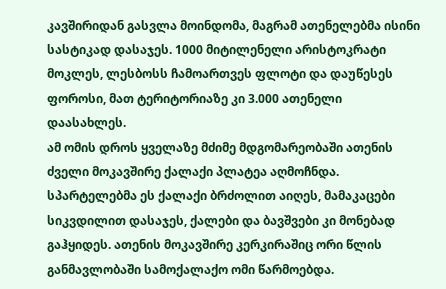კავშირიდან გასვლა მოინდომა, მაგრამ ათენელებმა ისინი სასტიკად დასაჯეს. 1000 მიტილენელი არისტოკრატი მოკლეს, ლესბოსს ჩამოართვეს ფლოტი და დაუწესეს ფოროსი, მათ ტერიტორიაზე კი 3.000 ათენელი დაასახლეს.
ამ ომის დროს ყველაზე მძიმე მდგომარეობაში ათენის ძველი მოკავშირე ქალაქი პლატეა აღმოჩნდა. სპარტელებმა ეს ქალაქი ბრძოლით აიღეს, მამაკაცები სიკვდილით დასაჯეს, ქალები და ბავშვები კი მონებად გაჰყიდეს. ათენის მოკავშირე კერკირაშიც ორი წლის განმავლობაში სამოქალაქო ომი წარმოებდა.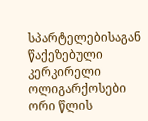სპარტელებისაგან წაქეზებული კერკირელი ოლიგარქოსები ორი წლის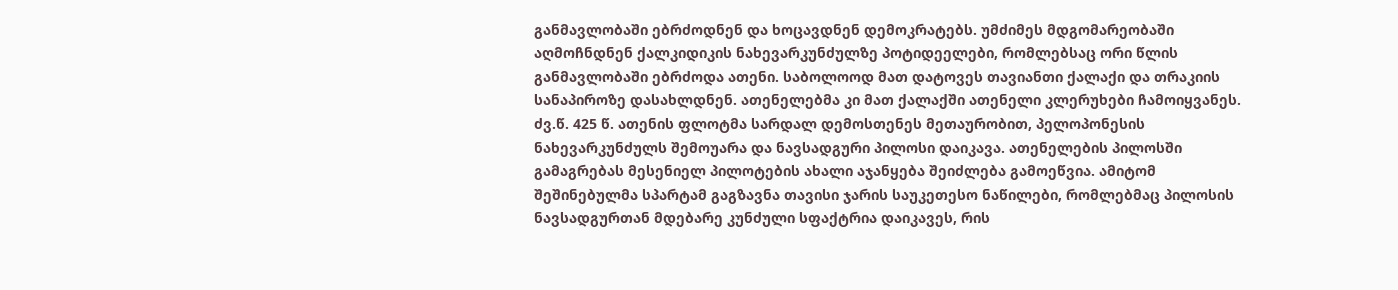განმავლობაში ებრძოდნენ და ხოცავდნენ დემოკრატებს. უმძიმეს მდგომარეობაში აღმოჩნდნენ ქალკიდიკის ნახევარკუნძულზე პოტიდეელები, რომლებსაც ორი წლის განმავლობაში ებრძოდა ათენი. საბოლოოდ მათ დატოვეს თავიანთი ქალაქი და თრაკიის სანაპიროზე დასახლდნენ. ათენელებმა კი მათ ქალაქში ათენელი კლერუხები ჩამოიყვანეს.
ძვ.წ. 425 წ. ათენის ფლოტმა სარდალ დემოსთენეს მეთაურობით, პელოპონესის ნახევარკუნძულს შემოუარა და ნავსადგური პილოსი დაიკავა. ათენელების პილოსში გამაგრებას მესენიელ პილოტების ახალი აჯანყება შეიძლება გამოეწვია. ამიტომ შეშინებულმა სპარტამ გაგზავნა თავისი ჯარის საუკეთესო ნაწილები, რომლებმაც პილოსის ნავსადგურთან მდებარე კუნძული სფაქტრია დაიკავეს, რის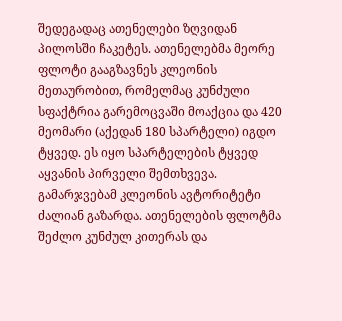შედეგადაც ათენელები ზღვიდან პილოსში ჩაკეტეს. ათენელებმა მეორე ფლოტი გააგზავნეს კლეონის მეთაურობით, რომელმაც კუნძული სფაქტრია გარემოცვაში მოაქცია და 420 მეომარი (აქედან 180 სპარტელი) იგდო ტყვედ. ეს იყო სპარტელების ტყვედ აყვანის პირველი შემთხვევა. გამარჯვებამ კლეონის ავტორიტეტი ძალიან გაზარდა. ათენელების ფლოტმა შეძლო კუნძულ კითერას და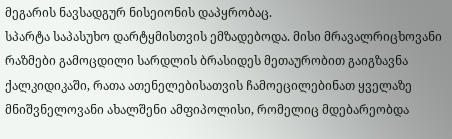მეგარის ნავსადგურ ნისეიონის დაპყრობაც.
სპარტა საპასუხო დარტყმისთვის ემზადებოდა. მისი მრავალრიცხოვანი რაზმები გამოცდილი სარდლის ბრასიდეს მეთაურობით გაიგზავნა ქალკიდიკაში, რათა ათენელებისათვის ჩამოეცილებინათ ყველაზე მნიშვნელოვანი ახალშენი ამფიპოლისი, რომელიც მდებარეობდა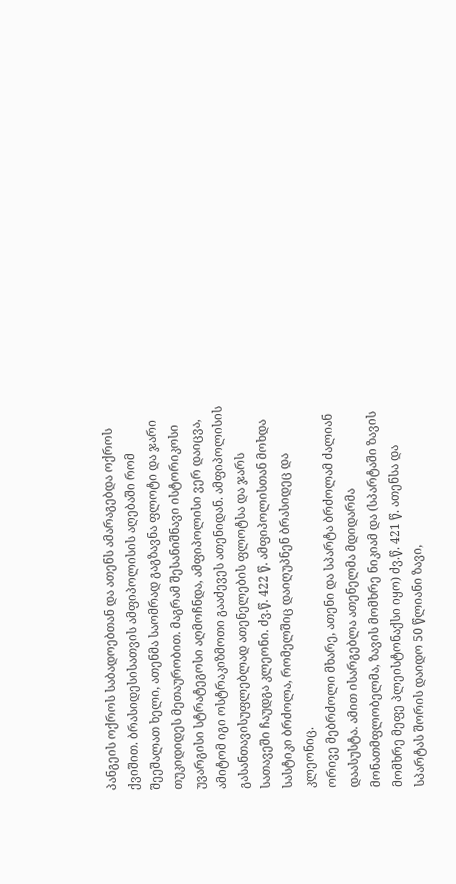პანგეის ოქროს საბადოებთან და ათენს ამარაგებდა ოქროს ქვიშით. ბრასიდესისათვის ამფიპოლისის აღებაში რომ შეეშალათ ხელი, ათენმა საომრად გაგზავნა ფლოტი და ჯარი თუკიდიდეს მეთაურობით. მაგრამ შესანიშნავი ისტორიკოსი უვარგისი სტრატეგოსი აღმოჩნდა, ამფიპოლისი ვერ დაიცვა, ამიტომ იგი ოსტრაკიზმოთი გააძევეს ათენიდან. ამფიპოლისის გასანთავისუფლებლად ათენელების ფლოტსა და ჯარს სათავეში ჩაუდგა კლეონი. ძვ.წ. 422 წ. ამფიპოლისთან მოხდა სასტიკი ბრძოლა, რომელშიც დაიღუპნენ ბრასიდეც და კლეონიც.
ორივე მებრძოლი მხარე, ათენი და სპარტა ბრძოლამ ძალიან დაასუსტა. ამით ისარგებლა ათენელმა მდიდარმა მონათმფლობელმა, ზავის მომხრე ნიკიამ და (სპარტაში ზავის მომხრე მეფე პლეისტონაქსი იყო) ძვ.წ. 421 წ. ათენსა და სპარტას შორის დაიდო 50 წლიანი ზავი,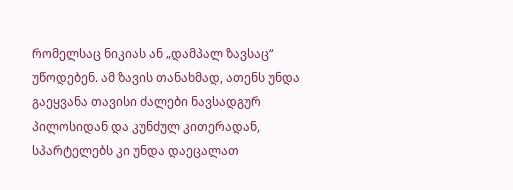რომელსაც ნიკიას ან „დამპალ ზავსაც“ უწოდებენ. ამ ზავის თანახმად, ათენს უნდა გაეყვანა თავისი ძალები ნავსადგურ პილოსიდან და კუნძულ კითერადან, სპარტელებს კი უნდა დაეცალათ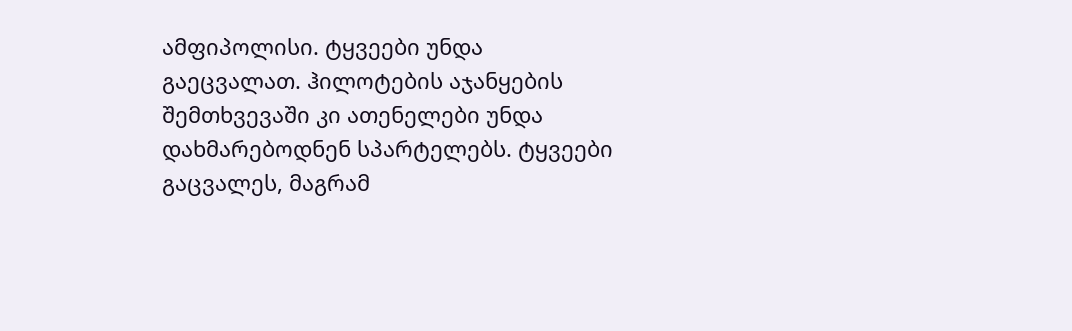ამფიპოლისი. ტყვეები უნდა გაეცვალათ. ჰილოტების აჯანყების შემთხვევაში კი ათენელები უნდა დახმარებოდნენ სპარტელებს. ტყვეები გაცვალეს, მაგრამ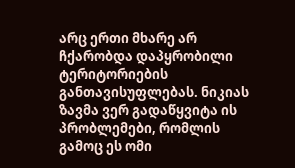არც ერთი მხარე არ ჩქარობდა დაპყრობილი ტერიტორიების განთავისუფლებას. ნიკიას ზავმა ვერ გადაწყვიტა ის პრობლემები, რომლის გამოც ეს ომი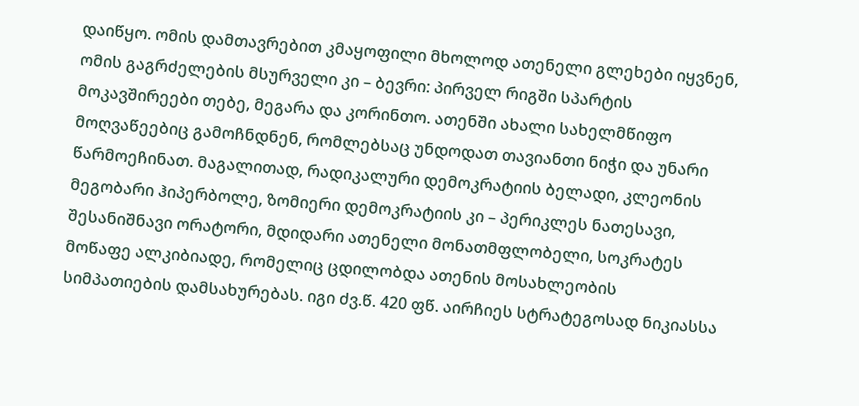დაიწყო. ომის დამთავრებით კმაყოფილი მხოლოდ ათენელი გლეხები იყვნენ, ომის გაგრძელების მსურველი კი – ბევრი: პირველ რიგში სპარტის მოკავშირეები თებე, მეგარა და კორინთო. ათენში ახალი სახელმწიფო მოღვაწეებიც გამოჩნდნენ, რომლებსაც უნდოდათ თავიანთი ნიჭი და უნარი წარმოეჩინათ. მაგალითად, რადიკალური დემოკრატიის ბელადი, კლეონის მეგობარი ჰიპერბოლე, ზომიერი დემოკრატიის კი – პერიკლეს ნათესავი, შესანიშნავი ორატორი, მდიდარი ათენელი მონათმფლობელი, სოკრატეს მოწაფე ალკიბიადე, რომელიც ცდილობდა ათენის მოსახლეობის სიმპათიების დამსახურებას. იგი ძვ.წ. 420 ფწ. აირჩიეს სტრატეგოსად ნიკიასსა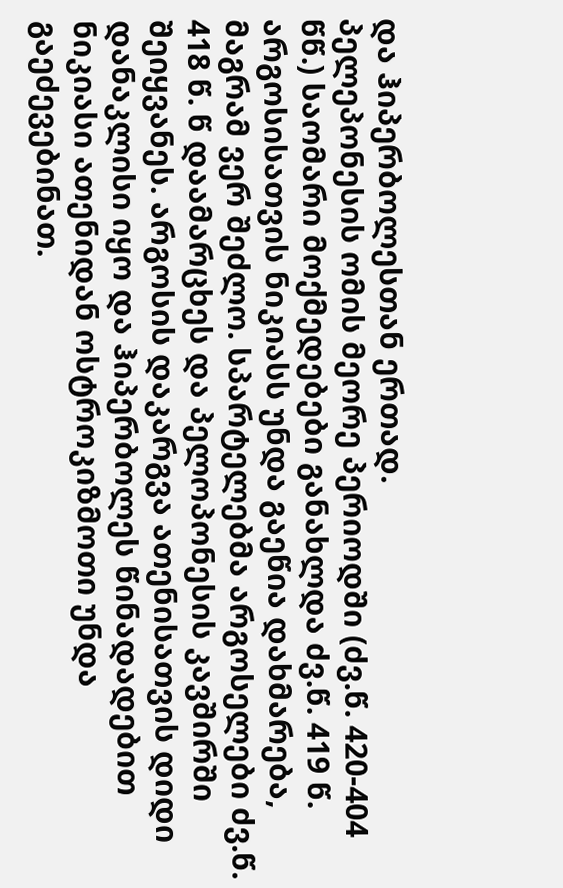და ჰიპერბოლესთან ერთად.
პელეპონესის ომის მეორე პერიოდში (ძვ.წ. 420-404 წწ.) საომარი მოქმედებები განახლდა ძვ.წ. 419 წ. არგოსისათვის ნიკიასს უნდა გაეწია დახმარება, მაგრამ ვერ შეძლო. სპარტელებმა არგოსელები ძვ.წ. 418 წ. წ დაამარცხეს და პელოპონესის კავშირში შეიყვანეს. არგოსის დაკარგვა ათენისათვის დიდი დანაკლისი იყო და ჰიპერბოლეს წინადადებით ნიკიასი ათენიდან ოსტროკიზმოთი უნდა გაეძევებინათ.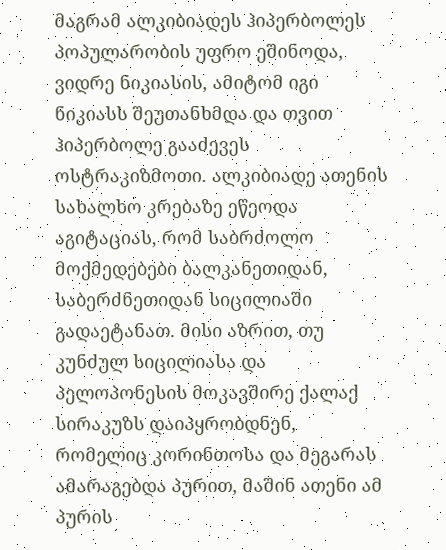მაგრამ ალკიბიადეს ჰიპერბოლეს პოპულარობის უფრო ეშინოდა, ვიდრე ნიკიასის, ამიტომ იგი ნიკიასს შეუთანხმდა და თვით ჰიპერბოლე გააძევეს ოსტრაკიზმოთი. ალკიბიადე ათენის სახალხო კრებაზე ეწეოდა აგიტაციას, რომ საბრძოლო მოქმედებები ბალკანეთიდან, საბერძნეთიდან სიცილიაში გადაეტანათ. მისი აზრით, თუ კუნძულ სიცილიასა და პელოპონესის მოკავშირე ქალაქ სირაკუზს დაიპყრობდნენ, რომელიც კორინთოსა და მეგარას ამარაგებდა პურით, მაშინ ათენი ამ პურის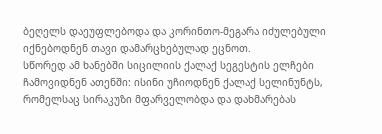ბეღელს დაეუფლებოდა და კორინთო-მეგარა იძულებული იქნებოდნენ თავი დამარცხებულად ეცნოთ.
სწორედ ამ ხანებში სიცილიის ქალაქ სეგესტის ელჩები ჩამოვიდნენ ათენში: ისინი უჩიოდნენ ქალაქ სელინუნტს, რომელსაც სირაკუზი მფარველობდა და დახმარებას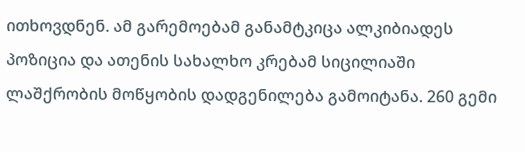ითხოვდნენ. ამ გარემოებამ განამტკიცა ალკიბიადეს პოზიცია და ათენის სახალხო კრებამ სიცილიაში ლაშქრობის მოწყობის დადგენილება გამოიტანა. 260 გემი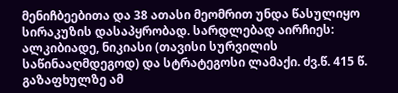მენიჩბეებითა და 38 ათასი მეომრით უნდა წასულიყო სირაკუზის დასაპყრობად. სარდლებად აირჩიეს: ალკიბიადე, ნიკიასი (თავისი სურვილის საწინააღმდეგოდ) და სტრატეგოსი ლამაქი. ძვ.წ. 415 წ. გაზაფხულზე ამ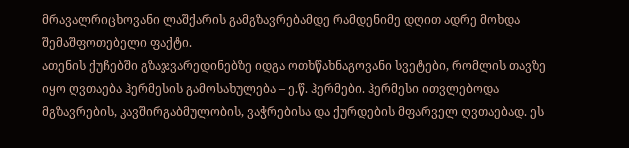მრავალრიცხოვანი ლაშქარის გამგზავრებამდე რამდენიმე დღით ადრე მოხდა შემაშფოთებელი ფაქტი.
ათენის ქუჩებში გზაჯვარედინებზე იდგა ოთხწახნაგოვანი სვეტები, რომლის თავზე იყო ღვთაება ჰერმესის გამოსახულება – ე.წ. ჰერმები. ჰერმესი ითვლებოდა მგზავრების, კავშირგაბმულობის, ვაჭრებისა და ქურდების მფარველ ღვთაებად. ეს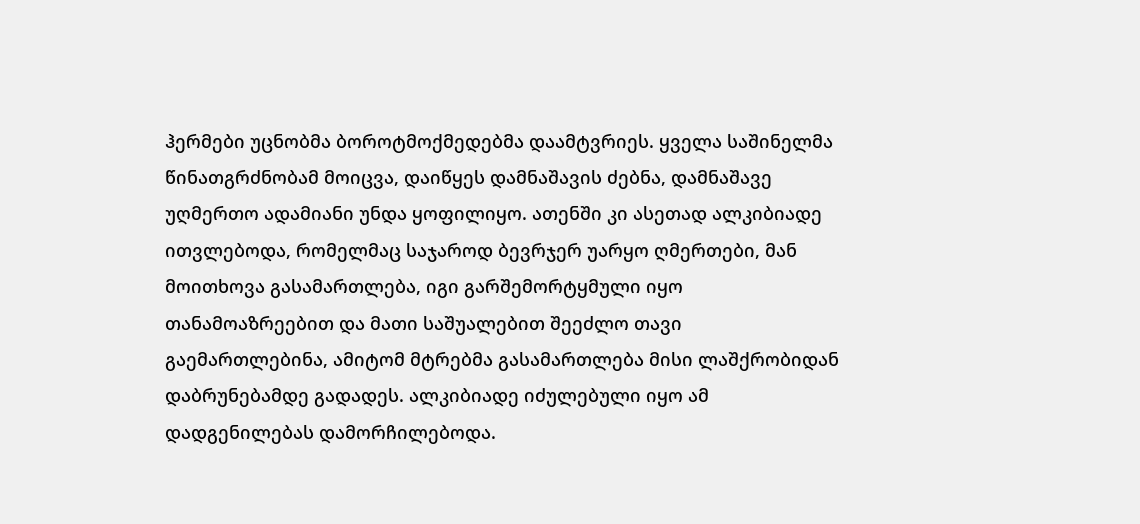ჰერმები უცნობმა ბოროტმოქმედებმა დაამტვრიეს. ყველა საშინელმა წინათგრძნობამ მოიცვა, დაიწყეს დამნაშავის ძებნა, დამნაშავე უღმერთო ადამიანი უნდა ყოფილიყო. ათენში კი ასეთად ალკიბიადე ითვლებოდა, რომელმაც საჯაროდ ბევრჯერ უარყო ღმერთები, მან მოითხოვა გასამართლება, იგი გარშემორტყმული იყო თანამოაზრეებით და მათი საშუალებით შეეძლო თავი გაემართლებინა, ამიტომ მტრებმა გასამართლება მისი ლაშქრობიდან დაბრუნებამდე გადადეს. ალკიბიადე იძულებული იყო ამ დადგენილებას დამორჩილებოდა.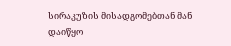სირაკუზის მისადგომებთან მან დაიწყო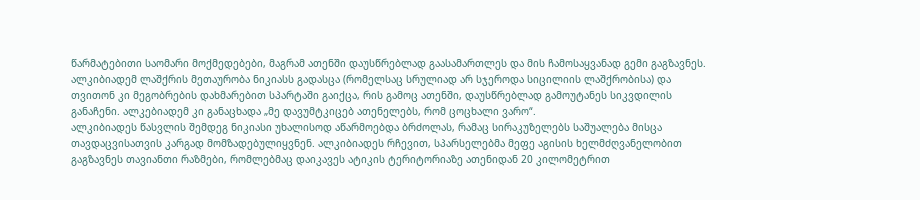წარმატებითი საომარი მოქმედებები, მაგრამ ათენში დაუსწრებლად გაასამართლეს და მის ჩამოსაყვანად გემი გაგზავნეს. ალკიბიადემ ლაშქრის მეთაურობა ნიკიასს გადასცა (რომელსაც სრულიად არ სჯეროდა სიცილიის ლაშქრობისა) და თვითონ კი მეგობრების დახმარებით სპარტაში გაიქცა, რის გამოც ათენში, დაუსწრებლად გამოუტანეს სიკვდილის განაჩენი. ალკებიადემ კი განაცხადა „მე დავუმტკიცებ ათენელებს, რომ ცოცხალი ვარო“.
ალკიბიადეს წასვლის შემდეგ ნიკიასი უხალისოდ აწარმოებდა ბრძოლას, რამაც სირაკუზელებს საშუალება მისცა თავდაცვისათვის კარგად მომზადებულიყვნენ. ალკიბიადეს რჩევით, სპარსელებმა მეფე აგისის ხელმძღვანელობით გაგზავნეს თავიანთი რაზმები, რომლებმაც დაიკავეს ატიკის ტერიტორიაზე ათენიდან 20 კილომეტრით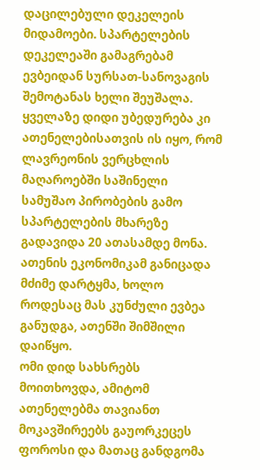დაცილებული დეკელეის მიდამოები. სპარტელების დეკელეაში გამაგრებამ ევბეიდან სურსათ-სანოვაგის შემოტანას ხელი შეუშალა. ყველაზე დიდი უბედურება კი ათენელებისათვის ის იყო, რომ ლავრეონის ვერცხლის მაღაროებში საშინელი სამუშაო პირობების გამო სპარტელების მხარეზე გადავიდა 20 ათასამდე მონა. ათენის ეკონომიკამ განიცადა მძიმე დარტყმა, ხოლო როდესაც მას კუნძული ევბეა განუდგა, ათენში შიმშილი დაიწყო.
ომი დიდ სახსრებს მოითხოვდა, ამიტომ ათენელებმა თავიანთ მოკავშირეებს გაუორკეცეს ფოროსი და მათაც განდგომა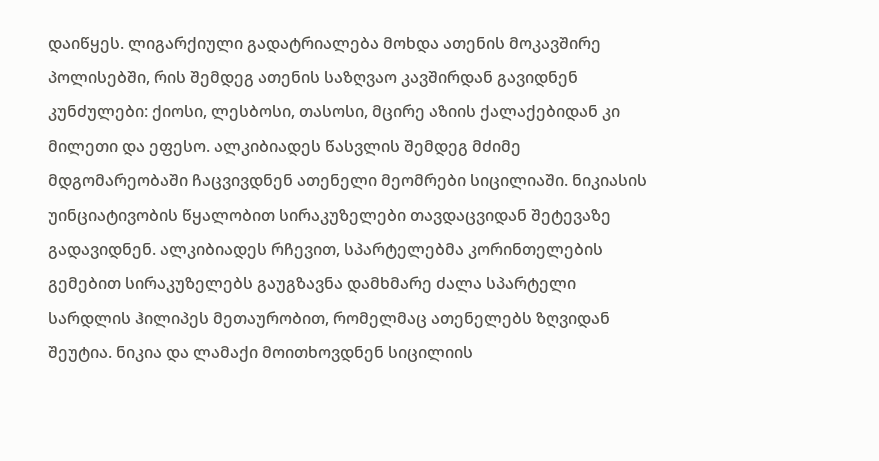დაიწყეს. ლიგარქიული გადატრიალება მოხდა ათენის მოკავშირე პოლისებში, რის შემდეგ ათენის საზღვაო კავშირდან გავიდნენ კუნძულები: ქიოსი, ლესბოსი, თასოსი, მცირე აზიის ქალაქებიდან კი მილეთი და ეფესო. ალკიბიადეს წასვლის შემდეგ მძიმე მდგომარეობაში ჩაცვივდნენ ათენელი მეომრები სიცილიაში. ნიკიასის უინციატივობის წყალობით სირაკუზელები თავდაცვიდან შეტევაზე გადავიდნენ. ალკიბიადეს რჩევით, სპარტელებმა კორინთელების გემებით სირაკუზელებს გაუგზავნა დამხმარე ძალა სპარტელი სარდლის ჰილიპეს მეთაურობით, რომელმაც ათენელებს ზღვიდან შეუტია. ნიკია და ლამაქი მოითხოვდნენ სიცილიის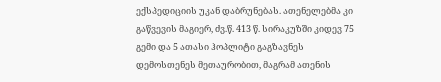ექსპედიციის უკან დაბრუნებას. ათენელებმა კი გაწვევის მაგიერ, ძვ.წ. 413 წ. სირაკუზში კიდევ 75 გემი და 5 ათასი ჰოპლიტი გაგზავნეს დემოსთენეს მეთაურობით, მაგრამ ათენის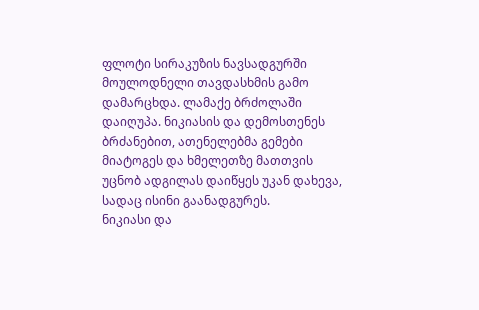ფლოტი სირაკუზის ნავსადგურში მოულოდნელი თავდასხმის გამო დამარცხდა. ლამაქე ბრძოლაში დაიღუპა. ნიკიასის და დემოსთენეს ბრძანებით, ათენელებმა გემები მიატოგეს და ხმელეთზე მათთვის უცნობ ადგილას დაიწყეს უკან დახევა, სადაც ისინი გაანადგურეს.
ნიკიასი და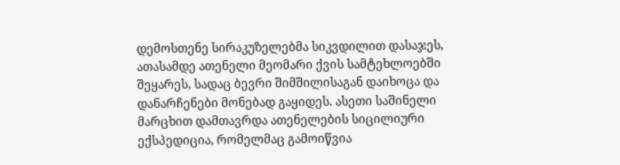დემოსთენე სირაკუზელებმა სიკვდილით დასაჯეს, ათასამდე ათენელი მეომარი ქვის სამტეხლოებში შეყარეს, სადაც ბევრი შიმშილისაგან დაიხოცა და დანარჩენები მონებად გაყიდეს. ასეთი საშინელი მარცხით დამთავრდა ათენელების სიცილიური ექსპედიცია, რომელმაც გამოიწვია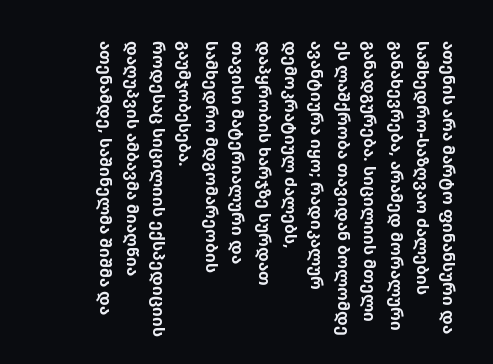ათენის არა მარტო ფინანსური და სამხედრო-საზღვაო ძალების განახევრება, არამედ მორალური განადგურება. სიცილიის მთელი ეს ლაშქრობა თავიდან ბოლომდე ავანტიურა იყო; რადიკალურ დემოკრატიულ ძალებს, დაპყრობის ხარჯზე სურდათ თავისი მატერიალური და სამხედრო მდგომარეობის გაუმჯობესება.
როდესაც სიცილიის ექსპედიციის დაღუპვის ამბავმა მიაღწია ათენამდე, საშინელმა შიშმა და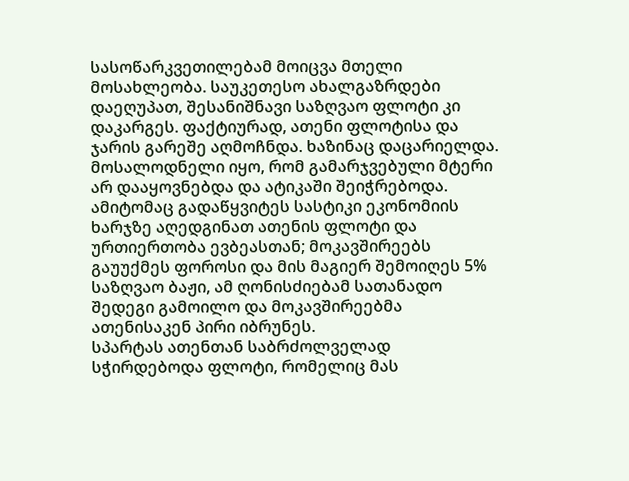სასოწარკვეთილებამ მოიცვა მთელი მოსახლეობა. საუკეთესო ახალგაზრდები დაეღუპათ, შესანიშნავი საზღვაო ფლოტი კი დაკარგეს. ფაქტიურად, ათენი ფლოტისა და ჯარის გარეშე აღმოჩნდა. ხაზინაც დაცარიელდა. მოსალოდნელი იყო, რომ გამარჯვებული მტერი არ დააყოვნებდა და ატიკაში შეიჭრებოდა. ამიტომაც გადაწყვიტეს სასტიკი ეკონომიის ხარჯზე აღედგინათ ათენის ფლოტი და ურთიერთობა ევბეასთან; მოკავშირეებს გაუუქმეს ფოროსი და მის მაგიერ შემოიღეს 5% საზღვაო ბაჟი, ამ ღონისძიებამ სათანადო შედეგი გამოილო და მოკავშირეებმა ათენისაკენ პირი იბრუნეს.
სპარტას ათენთან საბრძოლველად სჭირდებოდა ფლოტი, რომელიც მას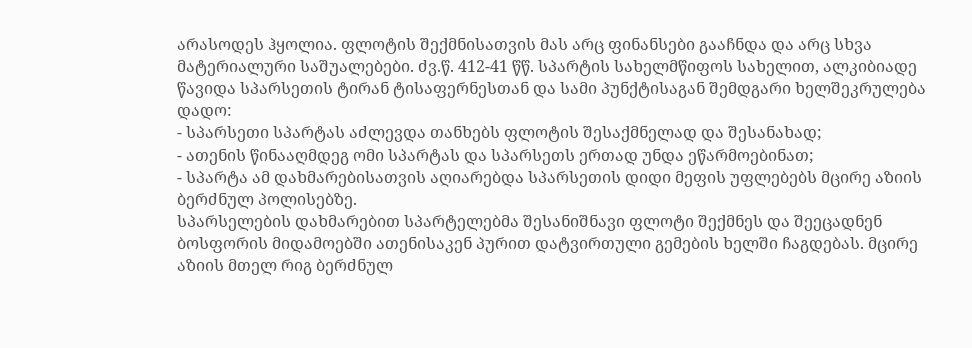არასოდეს ჰყოლია. ფლოტის შექმნისათვის მას არც ფინანსები გააჩნდა და არც სხვა მატერიალური საშუალებები. ძვ.წ. 412-41 წწ. სპარტის სახელმწიფოს სახელით, ალკიბიადე წავიდა სპარსეთის ტირან ტისაფერნესთან და სამი პუნქტისაგან შემდგარი ხელშეკრულება დადო:
- სპარსეთი სპარტას აძლევდა თანხებს ფლოტის შესაქმნელად და შესანახად;
- ათენის წინააღმდეგ ომი სპარტას და სპარსეთს ერთად უნდა ეწარმოებინათ;
- სპარტა ამ დახმარებისათვის აღიარებდა სპარსეთის დიდი მეფის უფლებებს მცირე აზიის ბერძნულ პოლისებზე.
სპარსელების დახმარებით სპარტელებმა შესანიშნავი ფლოტი შექმნეს და შეეცადნენ ბოსფორის მიდამოებში ათენისაკენ პურით დატვირთული გემების ხელში ჩაგდებას. მცირე აზიის მთელ რიგ ბერძნულ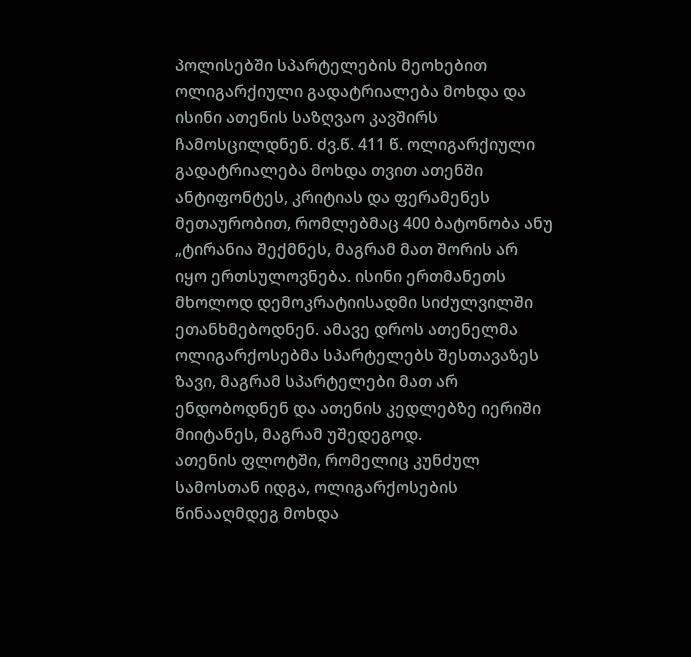პოლისებში სპარტელების მეოხებით ოლიგარქიული გადატრიალება მოხდა და ისინი ათენის საზღვაო კავშირს ჩამოსცილდნენ. ძვ.წ. 411 წ. ოლიგარქიული გადატრიალება მოხდა თვით ათენში ანტიფონტეს, კრიტიას და ფერამენეს მეთაურობით, რომლებმაც 400 ბატონობა ანუ „ტირანია შექმნეს, მაგრამ მათ შორის არ იყო ერთსულოვნება. ისინი ერთმანეთს მხოლოდ დემოკრატიისადმი სიძულვილში ეთანხმებოდნენ. ამავე დროს ათენელმა ოლიგარქოსებმა სპარტელებს შესთავაზეს ზავი, მაგრამ სპარტელები მათ არ ენდობოდნენ და ათენის კედლებზე იერიში მიიტანეს, მაგრამ უშედეგოდ.
ათენის ფლოტში, რომელიც კუნძულ სამოსთან იდგა, ოლიგარქოსების წინააღმდეგ მოხდა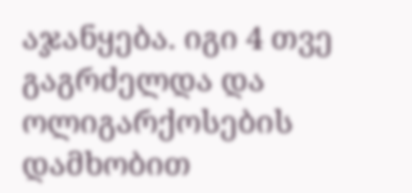აჯანყება. იგი 4 თვე გაგრძელდა და ოლიგარქოსების დამხობით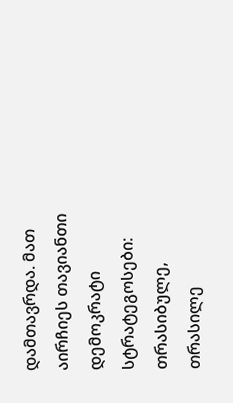დამთავრდა. მათ აირჩიეს თავიანთი დემოკრატი სტრატეგოსები: თრასიბულე, თრასილე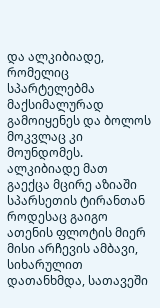და ალკიბიადე, რომელიც სპარტელებმა მაქსიმალურად გამოიყენეს და ბოლოს მოკვლაც კი მოუნდომეს. ალკიბიადე მათ გაექცა მცირე აზიაში სპარსეთის ტირანთან როდესაც გაიგო ათენის ფლოტის მიერ მისი არჩევის ამბავი, სიხარულით დათანხმდა, სათავეში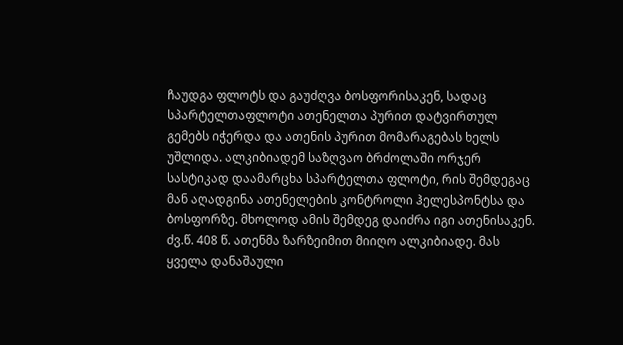ჩაუდგა ფლოტს და გაუძღვა ბოსფორისაკენ, სადაც სპარტელთაფლოტი ათენელთა პურით დატვირთულ გემებს იჭერდა და ათენის პურით მომარაგებას ხელს უშლიდა. ალკიბიადემ საზღვაო ბრძოლაში ორჯერ სასტიკად დაამარცხა სპარტელთა ფლოტი, რის შემდეგაც მან აღადგინა ათენელების კონტროლი ჰელესპონტსა და ბოსფორზე. მხოლოდ ამის შემდეგ დაიძრა იგი ათენისაკენ. ძვ.წ. 408 წ. ათენმა ზარზეიმით მიიღო ალკიბიადე. მას ყველა დანაშაული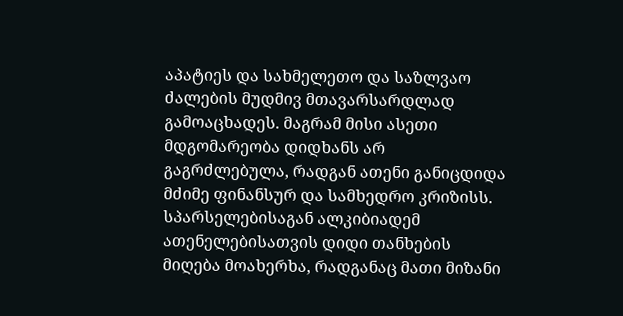აპატიეს და სახმელეთო და საზლვაო ძალების მუდმივ მთავარსარდლად გამოაცხადეს. მაგრამ მისი ასეთი მდგომარეობა დიდხანს არ გაგრძლებულა, რადგან ათენი განიცდიდა მძიმე ფინანსურ და სამხედრო კრიზისს. სპარსელებისაგან ალკიბიადემ ათენელებისათვის დიდი თანხების მიღება მოახერხა, რადგანაც მათი მიზანი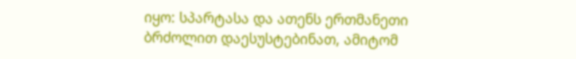იყო: სპარტასა და ათენს ერთმანეთი ბრძოლით დაესუსტებინათ, ამიტომ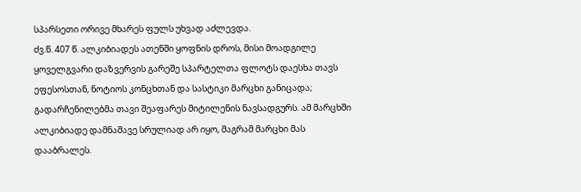სპარსეთი ორივე მხარეს ფულს უხვად აძლევდა.
ძვ.წ. 407 წ. ალკიბიადეს ათენში ყოფნის დროს, მისი მოადგილე ყოველგვარი დაზვერვის გარეშე სპარტელთა ფლოტს დაესხა თავს ეფესოსთან, ნოტიოს კონცხთან და სასტიკი მარცხი განიცადა; გადარჩენილებმა თავი შეაფარეს მიტილენის ნავსადგურს. ამ მარცხში ალკიბიადე დამნაშავე სრულიად არ იყო, მაგრამ მარცხი მას დააბრალეს.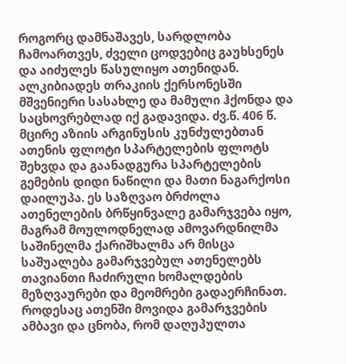როგორც დამნაშავეს, სარდლობა ჩამოართვეს, ძველი ცოდვებიც გაუხსენეს და აიძულეს წასულიყო ათენიდან. ალკიბიადეს თრაკიის ქერსონესში მშვენიერი სასახლე და მამული ჰქონდა და საცხოვრებლად იქ გადავიდა. ძვ.წ. 406 წ. მცირე აზიის არგინუსის კუნძულებთან ათენის ფლოტი სპარტელების ფლოტს შეხვდა და გაანადგურა სპარტელების გემების დიდი ნაწილი და მათი ნაგარქოსი დაილუპა. ეს საზღვაო ბრძოლა ათენელების ბრწყინვალე გამარჯვება იყო, მაგრამ მოულოდნელად ამოვარდნილმა საშინელმა ქარიშხალმა არ მისცა საშუალება გამარჯვებულ ათენელებს თავიანთი ჩაძირული ხომალდების მეზღვაურები და მეომრები გადაერჩინათ. როდესაც ათენში მოვიდა გამარჯვების ამბავი და ცნობა, რომ დაღუპულთა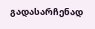გადასარჩენად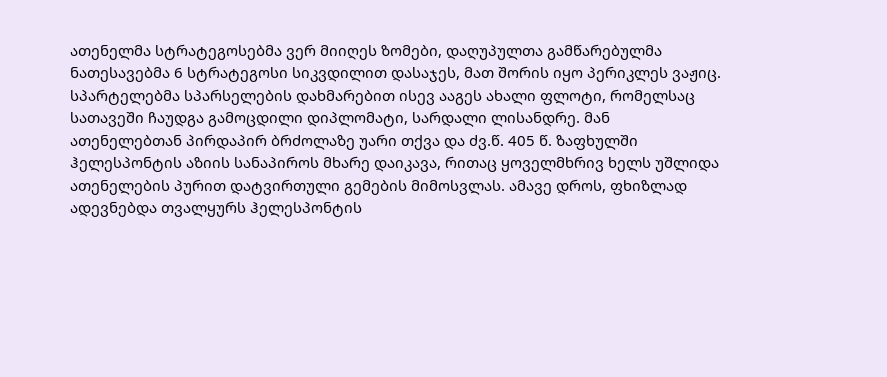ათენელმა სტრატეგოსებმა ვერ მიიღეს ზომები, დაღუპულთა გამწარებულმა ნათესავებმა 6 სტრატეგოსი სიკვდილით დასაჯეს, მათ შორის იყო პერიკლეს ვაჟიც.
სპარტელებმა სპარსელების დახმარებით ისევ ააგეს ახალი ფლოტი, რომელსაც სათავეში ჩაუდგა გამოცდილი დიპლომატი, სარდალი ლისანდრე. მან ათენელებთან პირდაპირ ბრძოლაზე უარი თქვა და ძვ.წ. 405 წ. ზაფხულში ჰელესპონტის აზიის სანაპიროს მხარე დაიკავა, რითაც ყოველმხრივ ხელს უშლიდა ათენელების პურით დატვირთული გემების მიმოსვლას. ამავე დროს, ფხიზლად ადევნებდა თვალყურს ჰელესპონტის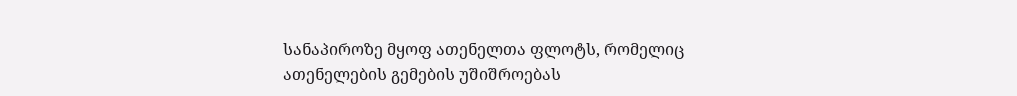სანაპიროზე მყოფ ათენელთა ფლოტს, რომელიც ათენელების გემების უშიშროებას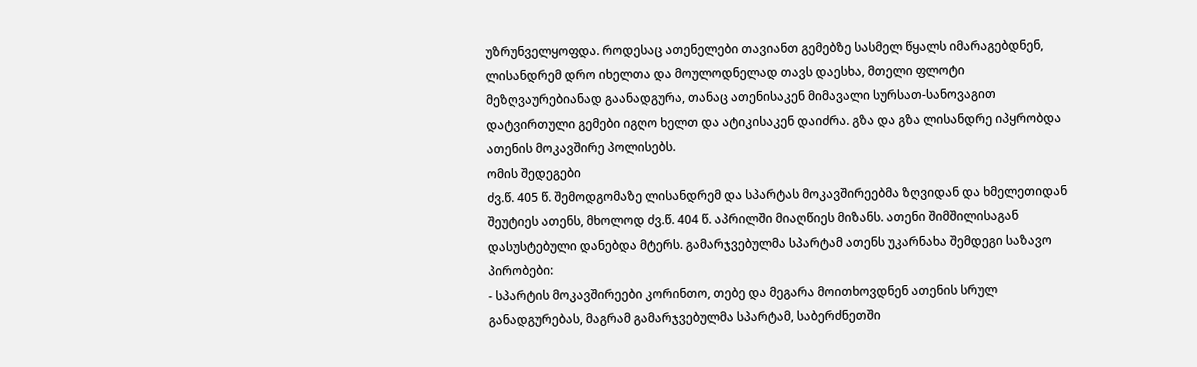უზრუნველყოფდა. როდესაც ათენელები თავიანთ გემებზე სასმელ წყალს იმარაგებდნენ, ლისანდრემ დრო იხელთა და მოულოდნელად თავს დაესხა, მთელი ფლოტი მეზღვაურებიანად გაანადგურა, თანაც ათენისაკენ მიმავალი სურსათ-სანოვაგით დატვირთული გემები იგღო ხელთ და ატიკისაკენ დაიძრა. გზა და გზა ლისანდრე იპყრობდა ათენის მოკავშირე პოლისებს.
ომის შედეგები
ძვ.წ. 405 წ. შემოდგომაზე ლისანდრემ და სპარტას მოკავშირეებმა ზღვიდან და ხმელეთიდან შეუტიეს ათენს, მხოლოდ ძვ.წ. 404 წ. აპრილში მიაღწიეს მიზანს. ათენი შიმშილისაგან დასუსტებული დანებდა მტერს. გამარჯვებულმა სპარტამ ათენს უკარნახა შემდეგი საზავო პირობები:
- სპარტის მოკავშირეები კორინთო, თებე და მეგარა მოითხოვდნენ ათენის სრულ განადგურებას, მაგრამ გამარჯვებულმა სპარტამ, საბერძნეთში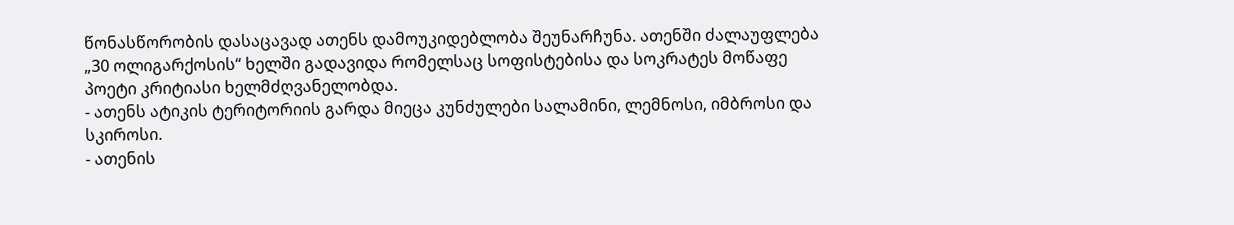წონასწორობის დასაცავად ათენს დამოუკიდებლობა შეუნარჩუნა. ათენში ძალაუფლება „30 ოლიგარქოსის“ ხელში გადავიდა რომელსაც სოფისტებისა და სოკრატეს მოწაფე პოეტი კრიტიასი ხელმძღვანელობდა.
- ათენს ატიკის ტერიტორიის გარდა მიეცა კუნძულები სალამინი, ლემნოსი, იმბროსი და სკიროსი.
- ათენის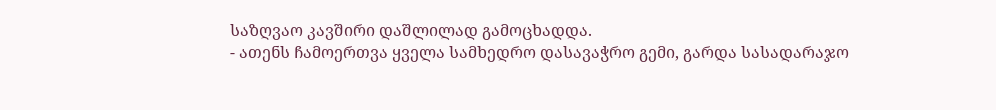საზღვაო კავშირი დაშლილად გამოცხადდა.
- ათენს ჩამოერთვა ყველა სამხედრო დასავაჭრო გემი, გარდა სასადარაჯო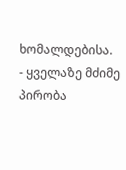ხომალდებისა.
- ყველაზე მძიმე პირობა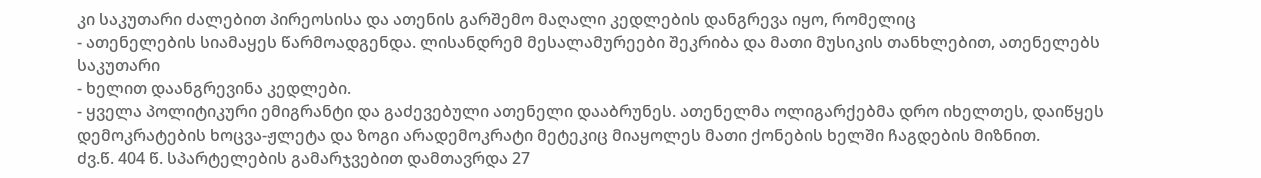კი საკუთარი ძალებით პირეოსისა და ათენის გარშემო მაღალი კედლების დანგრევა იყო, რომელიც
- ათენელების სიამაყეს წარმოადგენდა. ლისანდრემ მესალამურეები შეკრიბა და მათი მუსიკის თანხლებით, ათენელებს საკუთარი
- ხელით დაანგრევინა კედლები.
- ყველა პოლიტიკური ემიგრანტი და გაძევებული ათენელი დააბრუნეს. ათენელმა ოლიგარქებმა დრო იხელთეს, დაიწყეს დემოკრატების ხოცვა-ჟლეტა და ზოგი არადემოკრატი მეტეკიც მიაყოლეს მათი ქონების ხელში ჩაგდების მიზნით.
ძვ.წ. 404 წ. სპარტელების გამარჯვებით დამთავრდა 27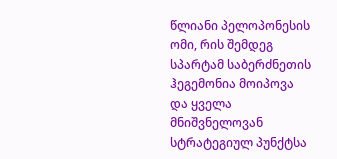წლიანი პელოპონესის ომი, რის შემდეგ სპარტამ საბერძნეთის ჰეგემონია მოიპოვა და ყველა მნიშვნელოვან სტრატეგიულ პუნქტსა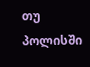თუ პოლისში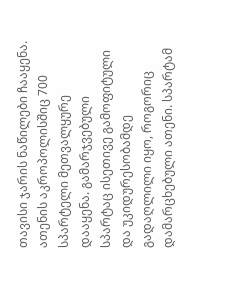თავისი ჯარის ნაწილები ჩააყენა. ათენის აკროპოლისშიც 700 სპარტელი მეთვალყურე დააყენა. გამარჯვებული სპარტაც ისეთივე გამოფიტული და უკიდურესობამდე გადაღლილი იყო, როგორიც დამარცხებული ათენი. სპარტამ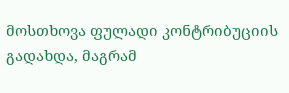მოსთხოვა ფულადი კონტრიბუციის გადახდა, მაგრამ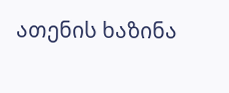ათენის ხაზინა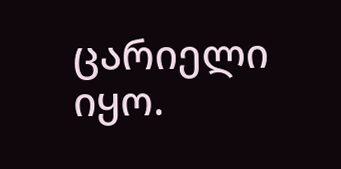ცარიელი იყო.